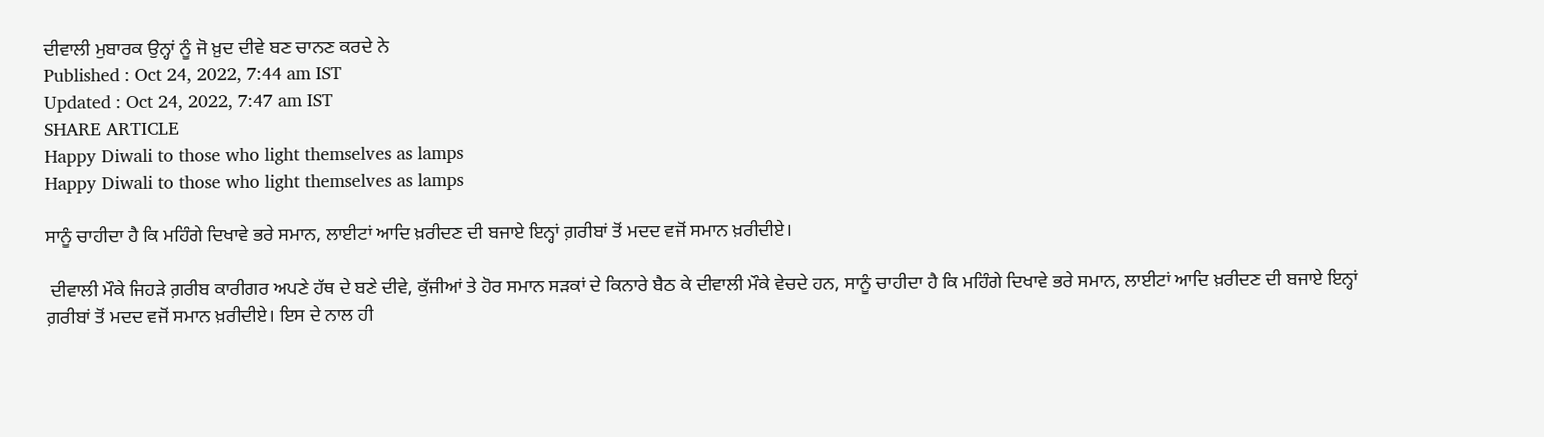ਦੀਵਾਲੀ ਮੁਬਾਰਕ ਉਨ੍ਹਾਂ ਨੂੰ ਜੋ ਖ਼ੁਦ ਦੀਵੇ ਬਣ ਚਾਨਣ ਕਰਦੇ ਨੇ
Published : Oct 24, 2022, 7:44 am IST
Updated : Oct 24, 2022, 7:47 am IST
SHARE ARTICLE
Happy Diwali to those who light themselves as lamps
Happy Diwali to those who light themselves as lamps

ਸਾਨੂੰ ਚਾਹੀਦਾ ਹੈ ਕਿ ਮਹਿੰਗੇ ਦਿਖਾਵੇ ਭਰੇ ਸਮਾਨ, ਲਾਈਟਾਂ ਆਦਿ ਖ਼ਰੀਦਣ ਦੀ ਬਜਾਏ ਇਨ੍ਹਾਂ ਗ਼ਰੀਬਾਂ ਤੋਂ ਮਦਦ ਵਜੋਂ ਸਮਾਨ ਖ਼ਰੀਦੀਏ।

 ਦੀਵਾਲੀ ਮੌਕੇ ਜਿਹੜੇ ਗ਼ਰੀਬ ਕਾਰੀਗਰ ਅਪਣੇ ਹੱਥ ਦੇ ਬਣੇ ਦੀਵੇ, ਕੁੱਜੀਆਂ ਤੇ ਹੋਰ ਸਮਾਨ ਸੜਕਾਂ ਦੇ ਕਿਨਾਰੇ ਬੈਠ ਕੇ ਦੀਵਾਲੀ ਮੌਕੇ ਵੇਚਦੇ ਹਨ, ਸਾਨੂੰ ਚਾਹੀਦਾ ਹੈ ਕਿ ਮਹਿੰਗੇ ਦਿਖਾਵੇ ਭਰੇ ਸਮਾਨ, ਲਾਈਟਾਂ ਆਦਿ ਖ਼ਰੀਦਣ ਦੀ ਬਜਾਏ ਇਨ੍ਹਾਂ ਗ਼ਰੀਬਾਂ ਤੋਂ ਮਦਦ ਵਜੋਂ ਸਮਾਨ ਖ਼ਰੀਦੀਏ। ਇਸ ਦੇ ਨਾਲ ਹੀ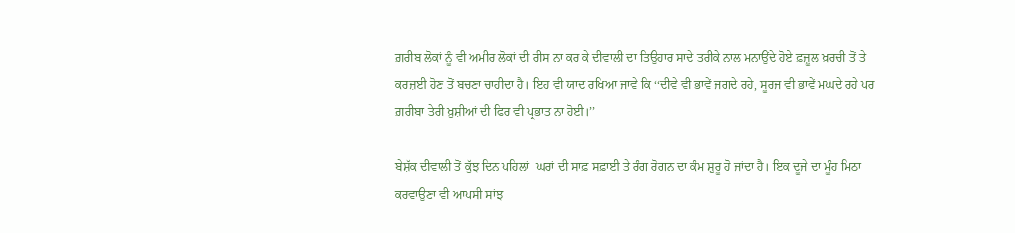ਗ਼ਰੀਬ ਲੋਕਾਂ ਨੂੰ ਵੀ ਅਮੀਰ ਲੋਕਾਂ ਦੀ ਰੀਸ ਨਾ ਕਰ ਕੇ ਦੀਵਾਲੀ ਦਾ ਤਿਉਹਾਰ ਸਾਦੇ ਤਰੀਕੇ ਨਾਲ ਮਨਾਉਂਦੇ ਹੋਏ ਫ਼ਜ਼ੂਲ ਖ਼ਰਚੀ ਤੋਂ ਤੇ ਕਰਜ਼ਈ ਹੋਣ ਤੋਂ ਬਚਣਾ ਚਾਹੀਦਾ ਹੈ। ਇਹ ਵੀ ਯਾਦ ਰਖਿਆ ਜਾਵੇ ਕਿ ‘‘ਦੀਵੇ ਵੀ ਭਾਵੇਂ ਜਗਦੇ ਰਹੇ, ਸੂਰਜ ਵੀ ਭਾਵੇਂ ਮਘਦੇ ਰਹੇ ਪਰ ਗ਼ਰੀਬਾ ਤੇਰੀ ਖ਼ੁਸ਼ੀਆਂ ਦੀ ਫਿਰ ਵੀ ਪ੍ਰਭਾਤ ਨਾ ਹੋਈ।’’

ਬੇਸ਼ੱਕ ਦੀਵਾਲੀ ਤੋਂ ਕੁੱਝ ਦਿਨ ਪਹਿਲਾਂ  ਘਰਾਂ ਦੀ ਸਾਫ਼ ਸਫ਼ਾਈ ਤੇ ਰੰਗ ਰੋਗਨ ਦਾ ਕੰਮ ਸ਼ੁਰੂ ਹੋ ਜਾਂਦਾ ਹੈ। ਇਕ ਦੂਜੇ ਦਾ ਮੂੰਹ ਮਿਠਾ ਕਰਵਾਉਣਾ ਵੀ ਆਪਸੀ ਸਾਂਝ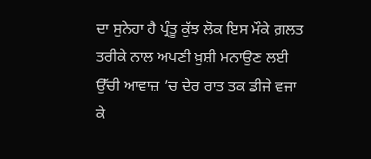ਦਾ ਸੁਨੇਹਾ ਹੈ ਪ੍ਰੰਤੂ ਕੁੱਝ ਲੋਕ ਇਸ ਮੌਕੇ ਗ਼ਲਤ ਤਰੀਕੇ ਨਾਲ ਅਪਣੀ ਖ਼ੁਸ਼ੀ ਮਨਾਉਣ ਲਈ ਉੱਚੀ ਆਵਾਜ਼ ’ਚ ਦੇਰ ਰਾਤ ਤਕ ਡੀਜੇ ਵਜਾ ਕੇ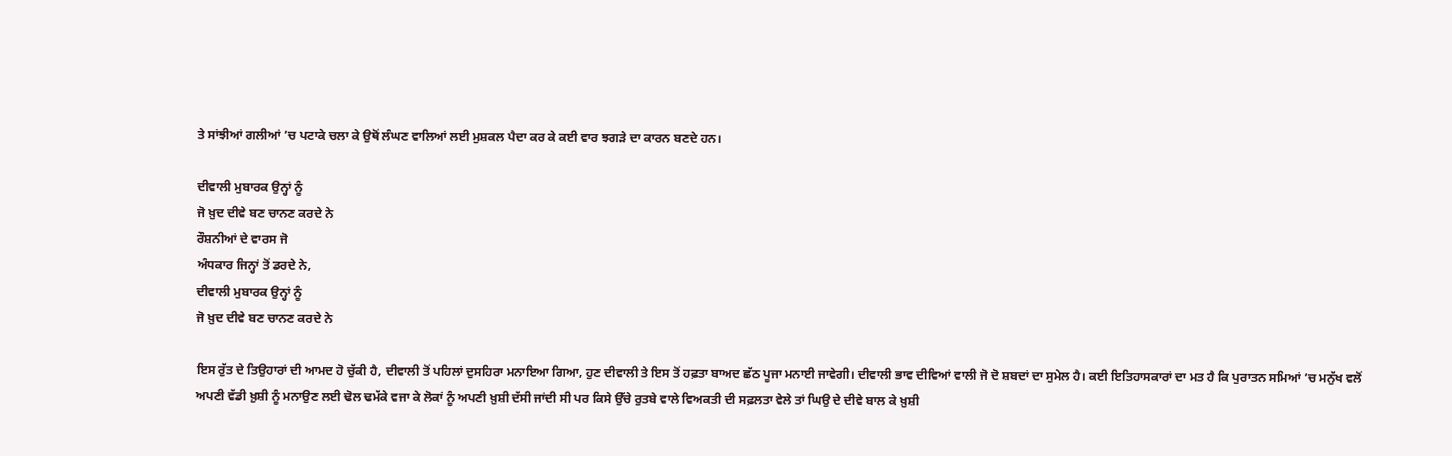ਤੇ ਸਾਂਝੀਆਂ ਗਲੀਆਂ ’ਚ ਪਟਾਕੇ ਚਲਾ ਕੇ ਉਥੋਂ ਲੰਘਣ ਵਾਲਿਆਂ ਲਈ ਮੁਸ਼ਕਲ ਪੈਦਾ ਕਰ ਕੇ ਕਈ ਵਾਰ ਝਗੜੇ ਦਾ ਕਾਰਨ ਬਣਦੇ ਹਨ।

ਦੀਵਾਲੀ ਮੁਬਾਰਕ ਉਨ੍ਹਾਂ ਨੂੰ
ਜੋ ਖ਼ੁਦ ਦੀਵੇ ਬਣ ਚਾਨਣ ਕਰਦੇ ਨੇ
ਰੌਸ਼ਨੀਆਂ ਦੇ ਵਾਰਸ ਜੋ
ਅੰਧਕਾਰ ਜਿਨ੍ਹਾਂ ਤੋਂ ਡਰਦੇ ਨੇ,
ਦੀਵਾਲੀ ਮੁਬਾਰਕ ਉਨ੍ਹਾਂ ਨੂੰ
ਜੋ ਖ਼ੁਦ ਦੀਵੇ ਬਣ ਚਾਨਣ ਕਰਦੇ ਨੇ

ਇਸ ਰੁੱਤ ਦੇ ਤਿਉਹਾਰਾਂ ਦੀ ਆਮਦ ਹੋ ਚੁੱਕੀ ਹੈ, ਦੀਵਾਲੀ ਤੋਂ ਪਹਿਲਾਂ ਦੁਸਹਿਰਾ ਮਨਾਇਆ ਗਿਆ, ਹੁਣ ਦੀਵਾਲੀ ਤੇ ਇਸ ਤੋਂ ਹਫ਼ਤਾ ਬਾਅਦ ਛੱਠ ਪੂਜਾ ਮਨਾਈ ਜਾਵੇਗੀ। ਦੀਵਾਲੀ ਭਾਵ ਦੀਵਿਆਂ ਵਾਲੀ ਜੋ ਦੋ ਸ਼ਬਦਾਂ ਦਾ ਸੁਮੇਲ ਹੈ। ਕਈ ਇਤਿਹਾਸਕਾਰਾਂ ਦਾ ਮਤ ਹੈ ਕਿ ਪੁਰਾਤਨ ਸਮਿਆਂ ’ਚ ਮਨੁੱਖ ਵਲੋਂ ਅਪਣੀ ਵੱਡੀ ਖ਼ੁਸ਼ੀ ਨੂੰ ਮਨਾਉਣ ਲਈ ਢੋਲ ਢਮੱਕੇ ਵਜਾ ਕੇ ਲੋਕਾਂ ਨੂੰ ਅਪਣੀ ਖ਼ੁਸ਼ੀ ਦੱਸੀ ਜਾਂਦੀ ਸੀ ਪਰ ਕਿਸੇ ਉੱਚੇ ਰੁਤਬੇ ਵਾਲੇ ਵਿਅਕਤੀ ਦੀ ਸਫ਼ਲਤਾ ਵੇਲੇ ਤਾਂ ਘਿਉ ਦੇ ਦੀਵੇ ਬਾਲ ਕੇ ਖ਼ੁਸ਼ੀ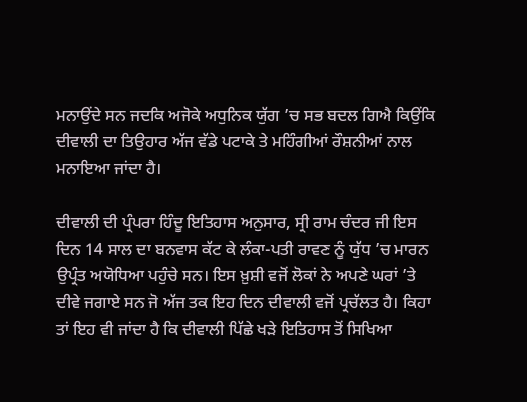ਮਨਾਉਂਦੇ ਸਨ ਜਦਕਿ ਅਜੋਕੇ ਅਧੁਨਿਕ ਯੁੱਗ ’ਚ ਸਭ ਬਦਲ ਗਿਐ ਕਿਉਂਕਿ ਦੀਵਾਲੀ ਦਾ ਤਿਉਹਾਰ ਅੱਜ ਵੱਡੇ ਪਟਾਕੇ ਤੇ ਮਹਿੰਗੀਆਂ ਰੌਸ਼ਨੀਆਂ ਨਾਲ ਮਨਾਇਆ ਜਾਂਦਾ ਹੈ।

ਦੀਵਾਲੀ ਦੀ ਪ੍ਰੰਪਰਾ ਹਿੰਦੂ ਇਤਿਹਾਸ ਅਨੁਸਾਰ, ਸ੍ਰੀ ਰਾਮ ਚੰਦਰ ਜੀ ਇਸ ਦਿਨ 14 ਸਾਲ ਦਾ ਬਨਵਾਸ ਕੱਟ ਕੇ ਲੰਕਾ-ਪਤੀ ਰਾਵਣ ਨੂੰ ਯੁੱਧ ’ਚ ਮਾਰਨ ਉਪ੍ਰੰਤ ਅਯੋਧਿਆ ਪਹੁੰਚੇ ਸਨ। ਇਸ ਖ਼ੁਸ਼ੀ ਵਜੋਂ ਲੋਕਾਂ ਨੇ ਅਪਣੇ ਘਰਾਂ ’ਤੇ ਦੀਵੇ ਜਗਾਏ ਸਨ ਜੋ ਅੱਜ ਤਕ ਇਹ ਦਿਨ ਦੀਵਾਲੀ ਵਜੋਂ ਪ੍ਰਚੱਲਤ ਹੈ। ਕਿਹਾ ਤਾਂ ਇਹ ਵੀ ਜਾਂਦਾ ਹੈ ਕਿ ਦੀਵਾਲੀ ਪਿੱਛੇ ਖੜੇ ਇਤਿਹਾਸ ਤੋਂ ਸਿਖਿਆ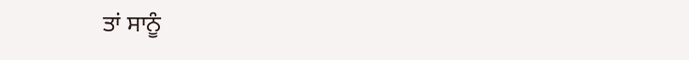ਤਾਂ ਸਾਨੂੰ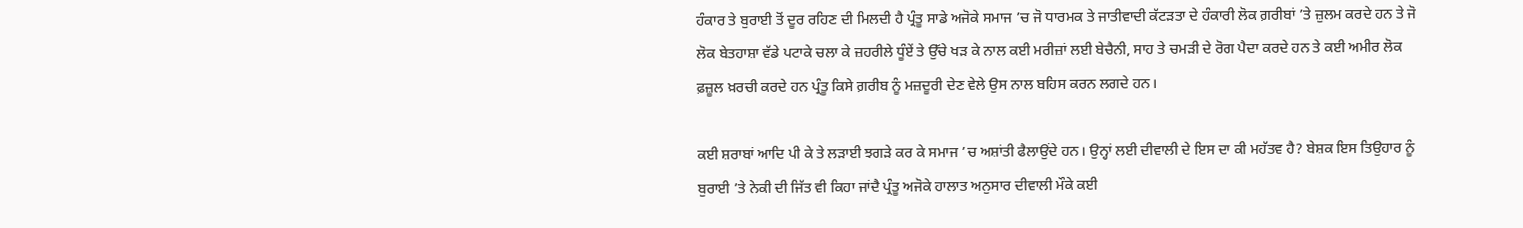ਹੰਕਾਰ ਤੇ ਬੁਰਾਈ ਤੋਂ ਦੂਰ ਰਹਿਣ ਦੀ ਮਿਲਦੀ ਹੈ ਪ੍ਰੰਤੂ ਸਾਡੇ ਅਜੋਕੇ ਸਮਾਜ ’ਚ ਜੋ ਧਾਰਮਕ ਤੇ ਜਾਤੀਵਾਦੀ ਕੱਟੜਤਾ ਦੇ ਹੰਕਾਰੀ ਲੋਕ ਗ਼ਰੀਬਾਂ ’ਤੇ ਜ਼ੁਲਮ ਕਰਦੇ ਹਨ ਤੇ ਜੋ ਲੋਕ ਬੇਤਹਾਸ਼ਾ ਵੱਡੇ ਪਟਾਕੇ ਚਲਾ ਕੇ ਜ਼ਹਰੀਲੇ ਧੂੰਏਂ ਤੇ ਉੱਚੇ ਖੜ ਕੇ ਨਾਲ ਕਈ ਮਰੀਜ਼ਾਂ ਲਈ ਬੇਚੈਨੀ, ਸਾਹ ਤੇ ਚਮੜੀ ਦੇ ਰੋਗ ਪੈਦਾ ਕਰਦੇ ਹਨ ਤੇ ਕਈ ਅਮੀਰ ਲੋਕ ਫ਼ਜ਼ੂਲ ਖ਼ਰਚੀ ਕਰਦੇ ਹਨ ਪ੍ਰੰਤੂ ਕਿਸੇ ਗ਼ਰੀਬ ਨੂੰ ਮਜ਼ਦੂਰੀ ਦੇਣ ਵੇਲੇ ਉਸ ਨਾਲ ਬਹਿਸ ਕਰਨ ਲਗਦੇ ਹਨ।

ਕਈ ਸ਼ਰਾਬਾਂ ਆਦਿ ਪੀ ਕੇ ਤੇ ਲੜਾਈ ਝਗੜੇ ਕਰ ਕੇ ਸਮਾਜ ’ਚ ਅਸ਼ਾਂਤੀ ਫੈਲਾਉਂਦੇ ਹਨ। ਉਨ੍ਹਾਂ ਲਈ ਦੀਵਾਲੀ ਦੇ ਇਸ ਦਾ ਕੀ ਮਹੱਤਵ ਹੈ? ਬੇਸ਼ਕ ਇਸ ਤਿਉਹਾਰ ਨੂੰ ਬੁਰਾਈ ’ਤੇ ਨੇਕੀ ਦੀ ਜਿੱਤ ਵੀ ਕਿਹਾ ਜਾਂਦੈ ਪ੍ਰੰਤੂ ਅਜੋਕੇ ਹਾਲਾਤ ਅਨੁਸਾਰ ਦੀਵਾਲੀ ਮੌਕੇ ਕਈ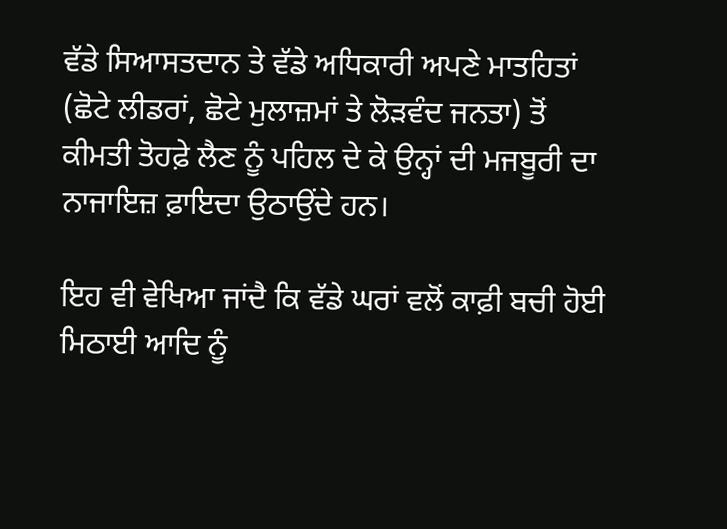ਵੱਡੇ ਸਿਆਸਤਦਾਨ ਤੇ ਵੱਡੇ ਅਧਿਕਾਰੀ ਅਪਣੇ ਮਾਤਹਿਤਾਂ (ਛੋਟੇ ਲੀਡਰਾਂ, ਛੋਟੇ ਮੁਲਾਜ਼ਮਾਂ ਤੇ ਲੋੜਵੰਦ ਜਨਤਾ) ਤੋਂ ਕੀਮਤੀ ਤੋਹਫ਼ੇ ਲੈਣ ਨੂੰ ਪਹਿਲ ਦੇ ਕੇ ਉਨ੍ਹਾਂ ਦੀ ਮਜਬੂਰੀ ਦਾ ਨਾਜਾਇਜ਼ ਫ਼ਾਇਦਾ ਉਠਾਉਂਦੇ ਹਨ।

ਇਹ ਵੀ ਵੇਖਿਆ ਜਾਂਦੈ ਕਿ ਵੱਡੇ ਘਰਾਂ ਵਲੋਂ ਕਾਫ਼ੀ ਬਚੀ ਹੋਈ  ਮਿਠਾਈ ਆਦਿ ਨੂੰ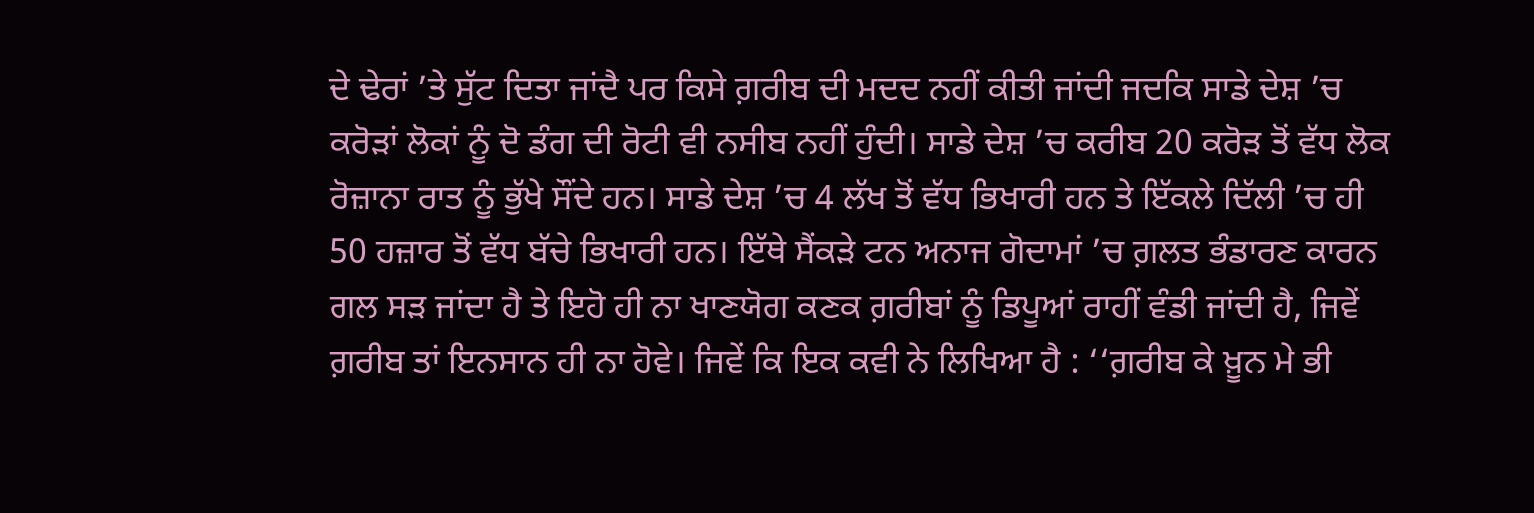ਦੇ ਢੇਰਾਂ ’ਤੇ ਸੁੱਟ ਦਿਤਾ ਜਾਂਦੈ ਪਰ ਕਿਸੇ ਗ਼ਰੀਬ ਦੀ ਮਦਦ ਨਹੀਂ ਕੀਤੀ ਜਾਂਦੀ ਜਦਕਿ ਸਾਡੇ ਦੇਸ਼ ’ਚ ਕਰੋੜਾਂ ਲੋਕਾਂ ਨੂੰ ਦੋ ਡੰਗ ਦੀ ਰੋਟੀ ਵੀ ਨਸੀਬ ਨਹੀਂ ਹੁੰਦੀ। ਸਾਡੇ ਦੇਸ਼ ’ਚ ਕਰੀਬ 20 ਕਰੋੜ ਤੋਂ ਵੱਧ ਲੋਕ ਰੋਜ਼ਾਨਾ ਰਾਤ ਨੂੰ ਭੁੱਖੇ ਸੌਂਦੇ ਹਨ। ਸਾਡੇ ਦੇਸ਼ ’ਚ 4 ਲੱਖ ਤੋਂ ਵੱਧ ਭਿਖਾਰੀ ਹਨ ਤੇ ਇੱਕਲੇ ਦਿੱਲੀ ’ਚ ਹੀ 50 ਹਜ਼ਾਰ ਤੋਂ ਵੱਧ ਬੱਚੇ ਭਿਖਾਰੀ ਹਨ। ਇੱਥੇ ਸੈਂਕੜੇ ਟਨ ਅਨਾਜ ਗੋਦਾਮਾਂ ’ਚ ਗ਼ਲਤ ਭੰਡਾਰਣ ਕਾਰਨ ਗਲ ਸੜ ਜਾਂਦਾ ਹੈ ਤੇ ਇਹੋ ਹੀ ਨਾ ਖਾਣਯੋਗ ਕਣਕ ਗ਼ਰੀਬਾਂ ਨੂੰ ਡਿਪੂਆਂ ਰਾਹੀਂ ਵੰਡੀ ਜਾਂਦੀ ਹੈ, ਜਿਵੇਂ ਗ਼ਰੀਬ ਤਾਂ ਇਨਸਾਨ ਹੀ ਨਾ ਹੋਵੇ। ਜਿਵੇਂ ਕਿ ਇਕ ਕਵੀ ਨੇ ਲਿਖਿਆ ਹੈ : ‘‘ਗ਼ਰੀਬ ਕੇ ਖ਼ੂਨ ਮੇ ਭੀ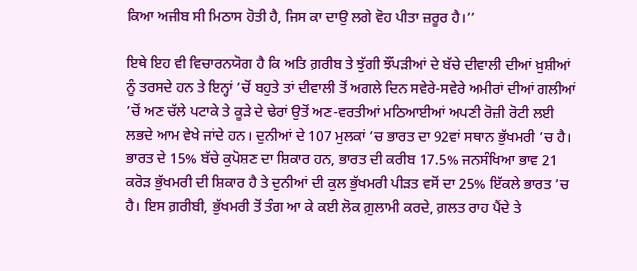ਕਿਆ ਅਜੀਬ ਸੀ ਮਿਠਾਸ ਹੋਤੀ ਹੈ, ਜਿਸ ਕਾ ਦਾਉ ਲਗੇ ਵੋਹ ਪੀਤਾ ਜ਼ਰੂਰ ਹੈ।’’

ਇਥੇ ਇਹ ਵੀ ਵਿਚਾਰਨਯੋਗ ਹੈ ਕਿ ਅਤਿ ਗ਼ਰੀਬ ਤੇ ਝੁੱਗੀ ਝੌਂਪੜੀਆਂ ਦੇ ਬੱਚੇ ਦੀਵਾਲੀ ਦੀਆਂ ਖ਼ੁਸ਼ੀਆਂ ਨੂੰ ਤਰਸਦੇ ਹਨ ਤੇ ਇਨ੍ਹਾਂ ’ਚੋਂ ਬਹੁਤੇ ਤਾਂ ਦੀਵਾਲੀ ਤੋਂ ਅਗਲੇ ਦਿਨ ਸਵੇਰੇ-ਸਵੇਰੇ ਅਮੀਰਾਂ ਦੀਆਂ ਗਲੀਆਂ ’ਚੋਂ ਅਣ ਚੱਲੇ ਪਟਾਕੇ ਤੇ ਕੂੜੇ ਦੇ ਢੇਰਾਂ ਉਤੋਂ ਅਣ-ਵਰਤੀਆਂ ਮਠਿਆਈਆਂ ਅਪਣੀ ਰੋਜ਼ੀ ਰੋਟੀ ਲਈ ਲਭਦੇ ਆਮ ਵੇਖੇ ਜਾਂਦੇ ਹਨ। ਦੁਨੀਆਂ ਦੇ 107 ਮੁਲਕਾਂ ’ਚ ਭਾਰਤ ਦਾ 92ਵਾਂ ਸਥਾਨ ਭੁੱਖਮਰੀ ’ਚ ਹੈ। ਭਾਰਤ ਦੇ 15% ਬੱਚੇ ਕੁਪੋਸ਼ਣ ਦਾ ਸ਼ਿਕਾਰ ਹਨ, ਭਾਰਤ ਦੀ ਕਰੀਬ 17.5% ਜਨਸੰਖਿਆ ਭਾਵ 21 ਕਰੋੜ ਭੁੱਖਮਰੀ ਦੀ ਸ਼ਿਕਾਰ ਹੈ ਤੇ ਦੁਨੀਆਂ ਦੀ ਕੁਲ ਭੁੱਖਮਰੀ ਪੀੜਤ ਵਸੋਂ ਦਾ 25% ਇੱਕਲੇ ਭਾਰਤ ’ਚ ਹੈ। ਇਸ ਗ਼ਰੀਬੀ, ਭੁੱਖਮਰੀ ਤੋਂ ਤੰਗ ਆ ਕੇ ਕਈ ਲੋਕ ਗ਼ੁਲਾਮੀ ਕਰਦੇ, ਗ਼ਲਤ ਰਾਹ ਪੈਂਦੇ ਤੇ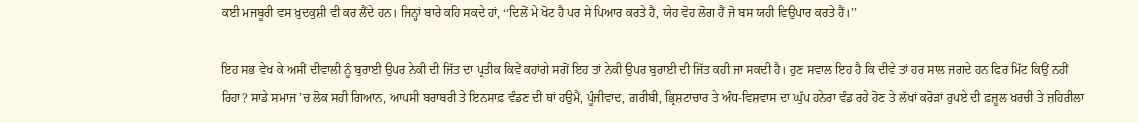ਕਈ ਮਜਬੂਰੀ ਵਸ ਖ਼ੁਦਕੁਸ਼ੀ ਵੀ ਕਰ ਲੈਂਦੇ ਹਨ। ਜਿਨ੍ਹਾਂ ਬਾਰੇ ਕਹਿ ਸਕਦੇ ਹਾਂ, ‘‘ਦਿਲੋਂ ਮੇ ਖੋਟ ਹੈ ਪਰ ਸੇ ਪਿਆਰ ਕਰਤੇ ਹੈ, ਯੇਹ ਵੋਹ ਲੋਗ ਹੈਂ ਜੋ ਬਸ ਯਹੀ ਵਿਉਪਾਰ ਕਰਤੇ ਹੈਂ।’’

ਇਹ ਸਭ ਵੇਖ ਕੇ ਅਸੀਂ ਦੀਵਾਲੀ ਨੂੰ ਬੁਰਾਈ ਉਪਰ ਨੇਕੀ ਦੀ ਜਿੱਤ ਦਾ ਪ੍ਰਤੀਕ ਕਿਵੇਂ ਕਹਾਂਗੇ ਸਗੋਂ ਇਹ ਤਾਂ ਨੇਕੀ ਉਪਰ ਬੁਰਾਈ ਦੀ ਜਿੱਤ ਕਹੀ ਜਾ ਸਕਦੀ ਹੈ। ਹੁਣ ਸਵਾਲ ਇਹ ਹੈ ਕਿ ਦੀਵੇ ਤਾਂ ਹਰ ਸਾਲ ਜਗਦੇ ਹਨ ਫਿਰ ਮਿੱਟ ਕਿਉਂ ਨਹੀਂ ਰਿਹਾ? ਸਾਡੇ ਸਮਾਜ ’ਚ ਲੋਕ ਸਹੀ ਗਿਆਨ, ਆਪਸੀ ਬਰਾਬਰੀ ਤੇ ਇਨਸਾਫ਼ ਵੰਡਣ ਦੀ ਥਾਂ ਹਉਮੈ, ਪੂੰਜੀਵਾਦ, ਗ਼ਰੀਬੀ, ਭ੍ਰਿਸ਼ਟਾਚਾਰ ਤੇ ਅੰਧ-ਵਿਸ਼ਵਾਸ ਦਾ ਘੁੱਪ ਹਨੇਰਾ ਵੰਡ ਰਹੇ ਹੋਣ ਤੇ ਲੱਖਾਂ ਕਰੋੜਾਂ ਰੁਪਏ ਦੀ ਫ਼ਜ਼ੂਲ ਖ਼ਰਚੀ ਤੇ ਜ਼ਹਿਰੀਲਾ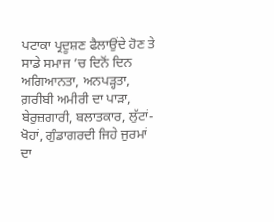ਪਟਾਕਾ ਪ੍ਰਦੂਸ਼ਣ ਫੈਲਾਉਂਦੇ ਹੋਣ ਤੇ ਸਾਡੇ ਸਮਾਜ ’ਚ ਦਿਨੋਂ ਦਿਨ ਅਗਿਆਨਤਾ, ਅਨਪੜ੍ਹਤਾ, ਗ਼ਰੀਬੀ ਅਮੀਰੀ ਦਾ ਪਾੜਾ, ਬੇਰੁਜ਼ਗਾਰੀ, ਬਲਾਤਕਾਰ, ਲੁੱਟਾਂ-ਖੋਹਾਂ, ਗੁੰਡਾਗਰਦੀ ਜਿਹੇ ਜੁਰਮਾਂ ਦਾ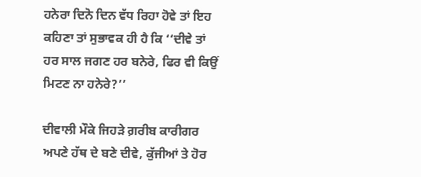ਹਨੇਰਾ ਦਿਨੋ ਦਿਨ ਵੱਧ ਰਿਹਾ ਹੋਵੇ ਤਾਂ ਇਹ ਕਹਿਣਾ ਤਾਂ ਸੁਭਾਵਕ ਹੀ ਹੈ ਕਿ ‘‘ਦੀਵੇ ਤਾਂ ਹਰ ਸਾਲ ਜਗਣ ਹਰ ਬਨੇਰੇ, ਫਿਰ ਵੀ ਕਿਉਂ ਮਿਟਣ ਨਾ ਹਨੇਰੇ?’’

ਦੀਵਾਲੀ ਮੌਕੇ ਜਿਹੜੇ ਗ਼ਰੀਬ ਕਾਰੀਗਰ ਅਪਣੇ ਹੱਥ ਦੇ ਬਣੇ ਦੀਵੇ, ਕੁੱਜੀਆਂ ਤੇ ਹੋਰ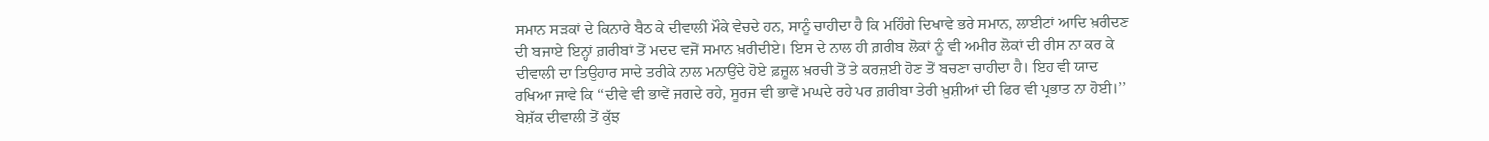ਸਮਾਨ ਸੜਕਾਂ ਦੇ ਕਿਨਾਰੇ ਬੈਠ ਕੇ ਦੀਵਾਲੀ ਮੌਕੇ ਵੇਚਦੇ ਹਨ, ਸਾਨੂੰ ਚਾਹੀਦਾ ਹੈ ਕਿ ਮਹਿੰਗੇ ਦਿਖਾਵੇ ਭਰੇ ਸਮਾਨ, ਲਾਈਟਾਂ ਆਦਿ ਖ਼ਰੀਦਣ ਦੀ ਬਜਾਏ ਇਨ੍ਹਾਂ ਗ਼ਰੀਬਾਂ ਤੋਂ ਮਦਦ ਵਜੋਂ ਸਮਾਨ ਖ਼ਰੀਦੀਏ। ਇਸ ਦੇ ਨਾਲ ਹੀ ਗ਼ਰੀਬ ਲੋਕਾਂ ਨੂੰ ਵੀ ਅਮੀਰ ਲੋਕਾਂ ਦੀ ਰੀਸ ਨਾ ਕਰ ਕੇ ਦੀਵਾਲੀ ਦਾ ਤਿਉਹਾਰ ਸਾਦੇ ਤਰੀਕੇ ਨਾਲ ਮਨਾਉਂਦੇ ਹੋਏ ਫ਼ਜ਼ੂਲ ਖ਼ਰਚੀ ਤੋਂ ਤੇ ਕਰਜ਼ਈ ਹੋਣ ਤੋਂ ਬਚਣਾ ਚਾਹੀਦਾ ਹੈ। ਇਹ ਵੀ ਯਾਦ ਰਖਿਆ ਜਾਵੇ ਕਿ ‘‘ਦੀਵੇ ਵੀ ਭਾਵੇਂ ਜਗਦੇ ਰਹੇ, ਸੂਰਜ ਵੀ ਭਾਵੇਂ ਮਘਦੇ ਰਹੇ ਪਰ ਗ਼ਰੀਬਾ ਤੇਰੀ ਖ਼ੁਸ਼ੀਆਂ ਦੀ ਫਿਰ ਵੀ ਪ੍ਰਭਾਤ ਨਾ ਹੋਈ।’’
ਬੇਸ਼ੱਕ ਦੀਵਾਲੀ ਤੋਂ ਕੁੱਝ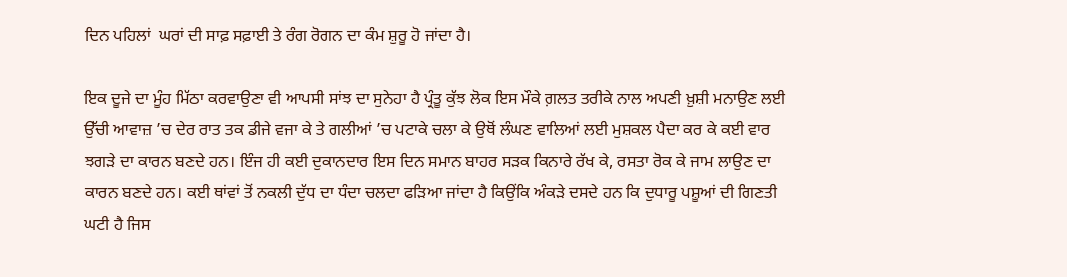ਦਿਨ ਪਹਿਲਾਂ  ਘਰਾਂ ਦੀ ਸਾਫ਼ ਸਫ਼ਾਈ ਤੇ ਰੰਗ ਰੋਗਨ ਦਾ ਕੰਮ ਸ਼ੁਰੂ ਹੋ ਜਾਂਦਾ ਹੈ।

ਇਕ ਦੂਜੇ ਦਾ ਮੂੰਹ ਮਿੱਠਾ ਕਰਵਾਉਣਾ ਵੀ ਆਪਸੀ ਸਾਂਝ ਦਾ ਸੁਨੇਹਾ ਹੈ ਪ੍ਰੰਤੂ ਕੁੱਝ ਲੋਕ ਇਸ ਮੌਕੇ ਗ਼ਲਤ ਤਰੀਕੇ ਨਾਲ ਅਪਣੀ ਖ਼ੁਸ਼ੀ ਮਨਾਉਣ ਲਈ ਉੱਚੀ ਆਵਾਜ਼ ’ਚ ਦੇਰ ਰਾਤ ਤਕ ਡੀਜੇ ਵਜਾ ਕੇ ਤੇ ਗਲੀਆਂ ’ਚ ਪਟਾਕੇ ਚਲਾ ਕੇ ਉਥੋਂ ਲੰਘਣ ਵਾਲਿਆਂ ਲਈ ਮੁਸ਼ਕਲ ਪੈਦਾ ਕਰ ਕੇ ਕਈ ਵਾਰ ਝਗੜੇ ਦਾ ਕਾਰਨ ਬਣਦੇ ਹਨ। ਇੰਜ ਹੀ ਕਈ ਦੁਕਾਨਦਾਰ ਇਸ ਦਿਨ ਸਮਾਨ ਬਾਹਰ ਸੜਕ ਕਿਨਾਰੇ ਰੱਖ ਕੇ, ਰਸਤਾ ਰੋਕ ਕੇ ਜਾਮ ਲਾਉਣ ਦਾ ਕਾਰਨ ਬਣਦੇ ਹਨ। ਕਈ ਥਾਂਵਾਂ ਤੋਂ ਨਕਲੀ ਦੁੱਧ ਦਾ ਧੰਦਾ ਚਲਦਾ ਫੜਿਆ ਜਾਂਦਾ ਹੈ ਕਿਉਂਕਿ ਅੰਕੜੇ ਦਸਦੇ ਹਨ ਕਿ ਦੁਧਾਰੂ ਪਸ਼ੂਆਂ ਦੀ ਗਿਣਤੀ ਘਟੀ ਹੈ ਜਿਸ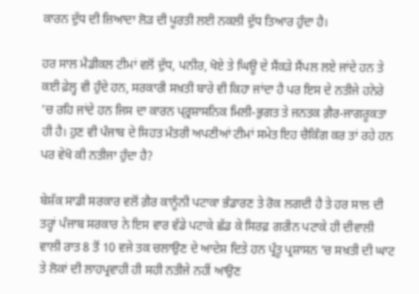ਕਾਰਨ ਦੁੱਧ ਦੀ ਜ਼ਿਆਦਾ ਲੋੜ ਦੀ ਪੂਰਤੀ ਲਈ ਨਕਲੀ ਦੁੱਧ ਤਿਆਰ ਹੁੰਦਾ ਹੈ।

ਹਰ ਸਾਲ ਮੈਡੀਕਲ ਟੀਮਾਂ ਵਲੋਂ ਦੁੱਧ, ਪਨੀਰ, ਖੋਏ ਤੇ ਘਿਊ ਦੇ ਸੈਂਕੜੇ ਸੈਂਪਲ ਲਏ ਜਾਂਦੇ ਹਨ ਤੇ ਕਈ ਫ਼ੇਲ੍ਹ ਵੀ ਹੁੰਦੇ ਹਨ, ਸਰਕਾਰੀ ਸਖ਼ਤੀ ਬਾਰੇ ਵੀ ਕਿਹਾ ਜਾਂਦਾ ਹੈ ਪਰ ਇਸ ਦੇ ਨਤੀਜੇ ਹਨੇਰੇ ’ਚ ਰਹਿ ਜਾਂਦੇ ਹਨ ਜਿਸ ਦਾ ਕਾਰਨ ਪ੍ਰ੍ਰਸ਼ਾਸਨਿਕ ਮਿਲੀ-ਭੁਗਤ ਤੇ ਜਨਤਕ ਗ਼ੈਰ-ਜਾਗਰੂਕਤਾ ਹੀ ਹੈ। ਹੁਣ ਵੀ ਪੰਜਾਬ ਦੇ ਸਿਹਤ ਮੰਤਰੀ ਅਪਣੀਆਂ ਟੀਮਾਂ ਸਮੇਤ ਇਹ ਚੈਕਿੰਗ ਕਰ ਤਾਂ ਰਹੇ ਹਨ ਪਰ ਵੇਖੋ ਕੀ ਨਤੀਜਾ ਹੁੰਦਾ ਹੈ?

ਬੇਸ਼ੱਕ ਸਾਡੀ ਸਰਕਾਰ ਵਲੋਂ ਗ਼ੈਰ ਕਾਨੂੰਨੀ ਪਟਾਕਾ ਭੰਡਾਰਣ ਤੇ ਰੋਕ ਲਗਦੀ ਹੈ ਤੇ ਹਰ ਸਾਲ ਦੀ ਤਰ੍ਹਾਂ ਪੰਜਾਬ ਸਰਕਾਰ ਨੇ ਇਸ ਵਾਰ ਵੱਡੇ ਪਟਾਕੇ ਛੱਡ ਕੇ ਸਿਰਫ਼ ਗਰੀਨ ਪਟਾਕੇ ਹੀ ਦੀਵਾਲੀ ਵਾਲੀ ਰਾਤ 8 ਤੋਂ 10 ਵਜੇ ਤਕ ਚਲਾਉਣ ਦੇ ਆਦੇਸ਼ ਦਿਤੇ ਹਨ ਪ੍ਰੰਤੂ ਪ੍ਰਸ਼ਾਸਨ ’ਚ ਸਖ਼ਤੀ ਦੀ ਘਾਟ ਤੇ ਲੋਕਾਂ ਦੀ ਲਾਹਪ੍ਰਵਾਹੀ ਹੀ ਸਹੀ ਨਤੀਜੇ ਨਹੀਂ ਆਉਣ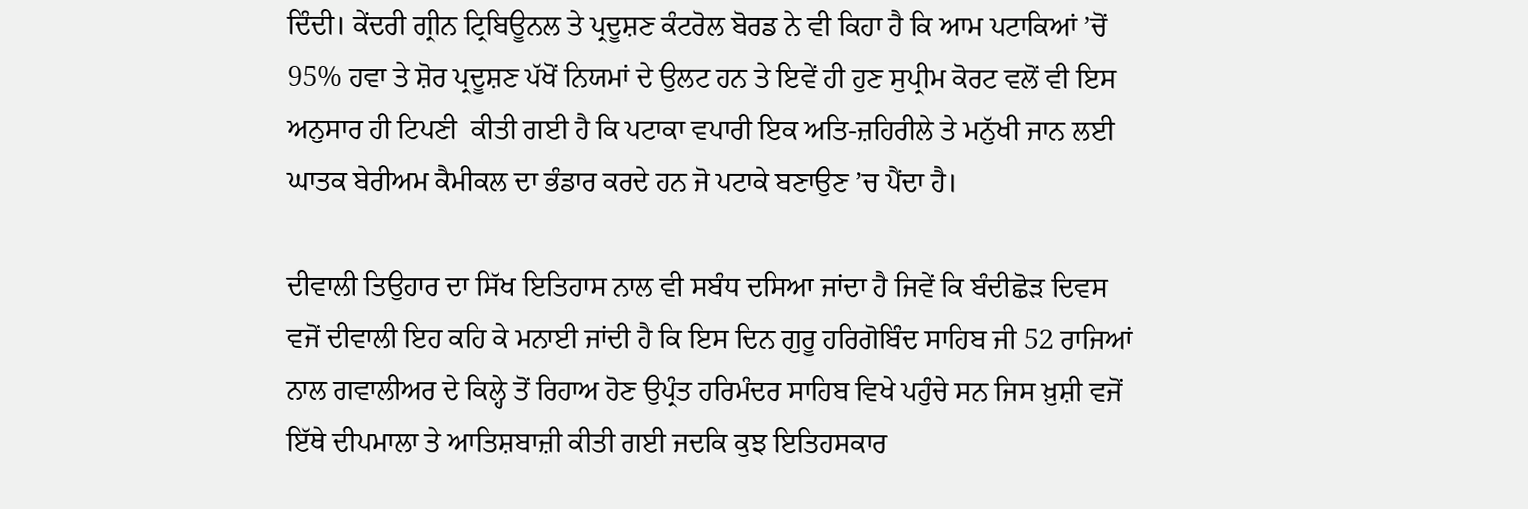ਦਿੰਦੀ। ਕੇਂਦਰੀ ਗ੍ਰੀਨ ਟ੍ਰਿਬਿਊਨਲ ਤੇ ਪ੍ਰਦੂਸ਼ਣ ਕੰਟਰੋਲ ਬੋਰਡ ਨੇ ਵੀ ਕਿਹਾ ਹੈ ਕਿ ਆਮ ਪਟਾਕਿਆਂ ’ਚੋਂ 95% ਹਵਾ ਤੇ ਸ਼ੋਰ ਪ੍ਰਦੂਸ਼ਣ ਪੱਖੋਂ ਨਿਯਮਾਂ ਦੇ ਉਲਟ ਹਨ ਤੇ ਇਵੇਂ ਹੀ ਹੁਣ ਸੁਪ੍ਰੀਮ ਕੋਰਟ ਵਲੋਂ ਵੀ ਇਸ ਅਨੁਸਾਰ ਹੀ ਟਿਪਣੀ  ਕੀਤੀ ਗਈ ਹੈ ਕਿ ਪਟਾਕਾ ਵਪਾਰੀ ਇਕ ਅਤਿ-ਜ਼ਹਿਰੀਲੇ ਤੇ ਮਨੁੱਖੀ ਜਾਨ ਲਈ ਘਾਤਕ ਬੇਰੀਅਮ ਕੈਮੀਕਲ ਦਾ ਭੰਡਾਰ ਕਰਦੇ ਹਨ ਜੋ ਪਟਾਕੇ ਬਣਾਉਣ ’ਚ ਪੈਂਦਾ ਹੈ।

ਦੀਵਾਲੀ ਤਿਉਹਾਰ ਦਾ ਸਿੱਖ ਇਤਿਹਾਸ ਨਾਲ ਵੀ ਸਬੰਧ ਦਸਿਆ ਜਾਂਦਾ ਹੈ ਜਿਵੇਂ ਕਿ ਬੰਦੀਛੋੜ ਦਿਵਸ ਵਜੋਂ ਦੀਵਾਲੀ ਇਹ ਕਹਿ ਕੇ ਮਨਾਈ ਜਾਂਦੀ ਹੈ ਕਿ ਇਸ ਦਿਨ ਗੁਰੂ ਹਰਿਗੋਬਿੰਦ ਸਾਹਿਬ ਜੀ 52 ਰਾਜਿਆਂ ਨਾਲ ਗਵਾਲੀਅਰ ਦੇ ਕਿਲ੍ਹੇ ਤੋਂ ਰਿਹਾਅ ਹੋਣ ਉਪ੍ਰੰਤ ਹਰਿਮੰਦਰ ਸਾਹਿਬ ਵਿਖੇ ਪਹੁੰਚੇ ਸਨ ਜਿਸ ਖ਼ੁਸ਼ੀ ਵਜੋਂ ਇੱਥੇ ਦੀਪਮਾਲਾ ਤੇ ਆਤਿਸ਼ਬਾਜ਼ੀ ਕੀਤੀ ਗਈ ਜਦਕਿ ਕੁਝ ਇਤਿਹਸਕਾਰ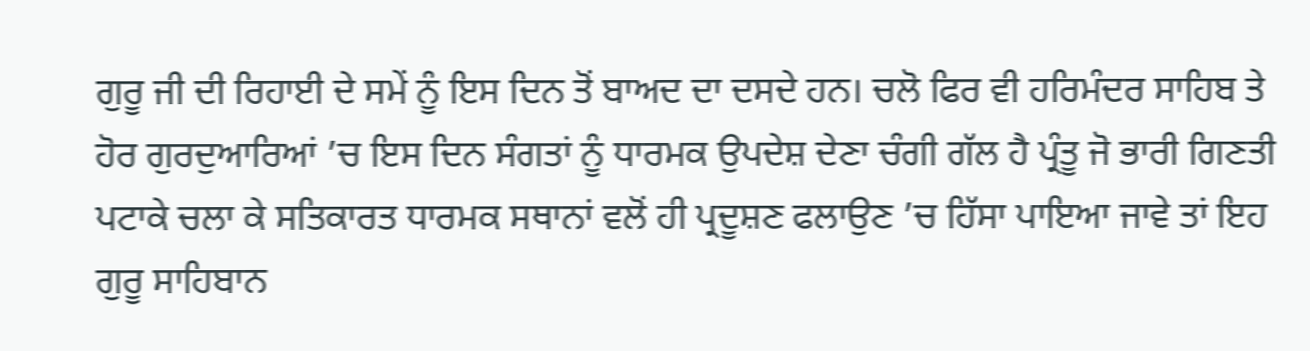ਗੁਰੂ ਜੀ ਦੀ ਰਿਹਾਈ ਦੇ ਸਮੇਂ ਨੂੰ ਇਸ ਦਿਨ ਤੋਂ ਬਾਅਦ ਦਾ ਦਸਦੇ ਹਨ। ਚਲੋ ਫਿਰ ਵੀ ਹਰਿਮੰਦਰ ਸਾਹਿਬ ਤੇ ਹੋਰ ਗੁਰਦੁਆਰਿਆਂ ’ਚ ਇਸ ਦਿਨ ਸੰਗਤਾਂ ਨੂੰ ਧਾਰਮਕ ਉਪਦੇਸ਼ ਦੇਣਾ ਚੰਗੀ ਗੱਲ ਹੈ ਪ੍ਰੰਤੂ ਜੋ ਭਾਰੀ ਗਿਣਤੀ ਪਟਾਕੇ ਚਲਾ ਕੇ ਸਤਿਕਾਰਤ ਧਾਰਮਕ ਸਥਾਨਾਂ ਵਲੋਂ ਹੀ ਪ੍ਰਦੂਸ਼ਣ ਫਲਾਉਣ ’ਚ ਹਿੱਸਾ ਪਾਇਆ ਜਾਵੇ ਤਾਂ ਇਹ ਗੁਰੂ ਸਾਹਿਬਾਨ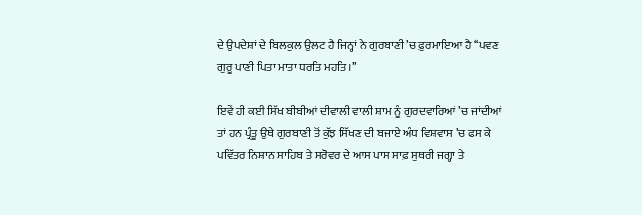ਦੇ ਉਪਦੇਸ਼ਾਂ ਦੇ ਬਿਲਕੁਲ ਉਲਟ ਹੈ ਜਿਨ੍ਹਾਂ ਨੇ ਗੁਰਬਾਣੀ ’ਚ ਫ਼ੁਰਮਾਇਆ ਹੈ ‘‘ਪਵਣ ਗੁਰੂ ਪਾਣੀ ਪਿਤਾ ਮਾਤਾ ਧਰਤਿ ਮਹਤਿ।’’

ਇਵੇਂ ਹੀ ਕਈ ਸਿੱਖ ਬੀਬੀਆਂ ਦੀਵਾਲੀ ਵਾਲੀ ਸ਼ਾਮ ਨੂੰ ਗੁਰਦਵਾਰਿਆਂ ’ਚ ਜਾਂਦੀਆਂ ਤਾਂ ਹਨ ਪ੍ਰੰਤੂ ਉਥੇ ਗੁਰਬਾਣੀ ਤੋਂ ਕੁੱਝ ਸਿੱਖਣ ਦੀ ਬਜਾਏ ਅੰਧ ਵਿਸ਼ਵਾਸ ’ਚ ਫਸ ਕੇ ਪਵਿੱਤਰ ਨਿਸ਼ਾਨ ਸਾਹਿਬ ਤੇ ਸਰੋਵਰ ਦੇ ਆਸ ਪਾਸ ਸਾਫ਼ ਸੁਥਰੀ ਜਗ੍ਹਾ ਤੇ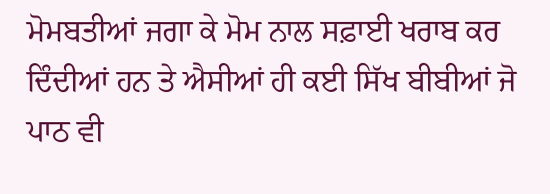ਮੋਮਬਤੀਆਂ ਜਗਾ ਕੇ ਮੋਮ ਨਾਲ ਸਫ਼ਾਈ ਖਰਾਬ ਕਰ ਦਿੰਦੀਆਂ ਹਨ ਤੇ ਐਸੀਆਂ ਹੀ ਕਈ ਸਿੱਖ ਬੀਬੀਆਂ ਜੋ ਪਾਠ ਵੀ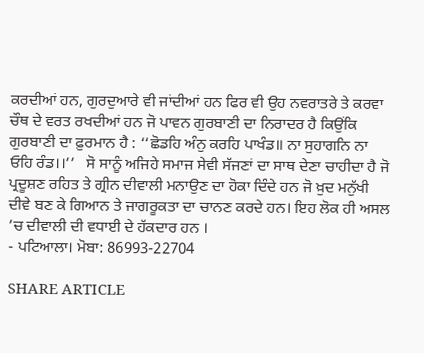ਕਰਦੀਆਂ ਹਨ, ਗੁਰਦੁਆਰੇ ਵੀ ਜਾਂਦੀਆਂ ਹਨ ਫਿਰ ਵੀ ਉਹ ਨਵਰਾਤਰੇ ਤੇ ਕਰਵਾ ਚੌਥ ਦੇ ਵਰਤ ਰਖਦੀਆਂ ਹਨ ਜੋ ਪਾਵਨ ਗੁਰਬਾਣੀ ਦਾ ਨਿਰਾਦਰ ਹੈ ਕਿਉਂਕਿ ਗੁਰਬਾਣੀ ਦਾ ਫ਼ੁਰਮਾਨ ਹੈ : ‘‘ਛੋਡਹਿ ਅੰਨੁ ਕਰਹਿ ਪਾਖੰਡ॥ ਨਾ ਸੁਹਾਗਨਿ ਨਾ ਓਹਿ ਰੰਡ।।’’   ਸੋ ਸਾਨੂੰ ਅਜਿਹੇ ਸਮਾਜ ਸੇਵੀ ਸੱਜਣਾਂ ਦਾ ਸਾਥ ਦੇਣਾ ਚਾਹੀਦਾ ਹੈ ਜੋ ਪ੍ਰਦੂਸ਼ਣ ਰਹਿਤ ਤੇ ਗ੍ਰੀਨ ਦੀਵਾਲੀ ਮਨਾਉਣ ਦਾ ਹੋਕਾ ਦਿੰਦੇ ਹਨ ਜੋ ਖ਼ੁਦ ਮਨੁੱਖੀ ਦੀਵੇ ਬਣ ਕੇ ਗਿਆਨ ਤੇ ਜਾਗਰੂਕਤਾ ਦਾ ਚਾਨਣ ਕਰਦੇ ਹਨ। ਇਹ ਲੋਕ ਹੀ ਅਸਲ ’ਚ ਦੀਵਾਲੀ ਦੀ ਵਧਾਈ ਦੇ ਹੱਕਦਾਰ ਹਨ ।
- ਪਟਿਆਲਾ। ਮੋਬਾ: 86993-22704

SHARE ARTICLE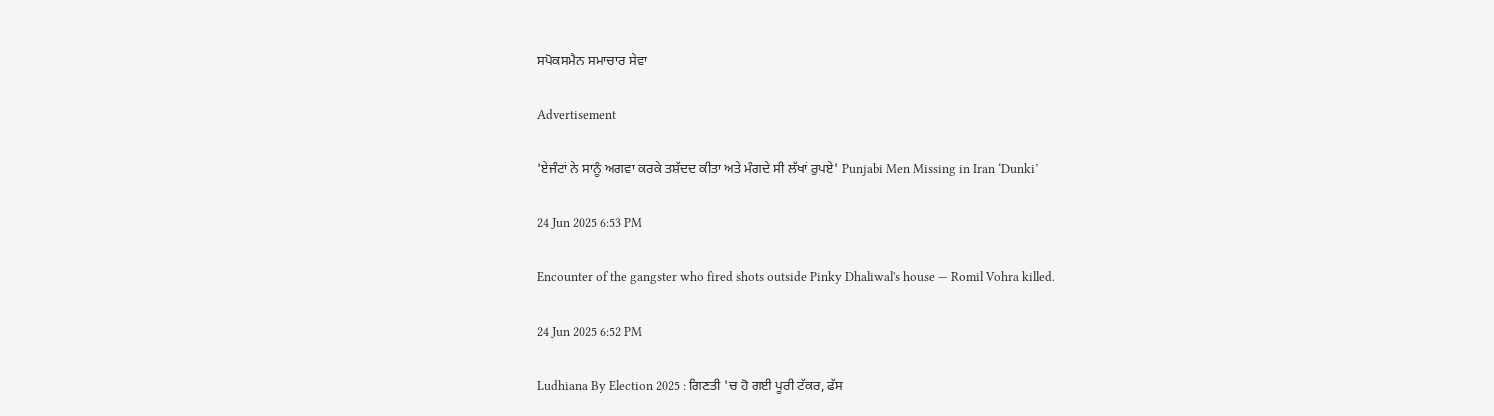ਸਪੋਕਸਮੈਨ ਸਮਾਚਾਰ ਸੇਵਾ

Advertisement

'ਏਜੰਟਾਂ ਨੇ ਸਾਨੂੰ ਅਗਵਾ ਕਰਕੇ ਤਸ਼ੱਦਦ ਕੀਤਾ ਅਤੇ ਮੰਗਦੇ ਸੀ ਲੱਖਾਂ ਰੁਪਏ' Punjabi Men Missing in Iran ‘Dunki’

24 Jun 2025 6:53 PM

Encounter of the gangster who fired shots outside Pinky Dhaliwal's house — Romil Vohra killed.

24 Jun 2025 6:52 PM

Ludhiana By Election 2025 : ਗਿਣਤੀ 'ਚ ਹੋ ਗਈ ਪੂਰੀ ਟੱਕਰ, ਫੱਸ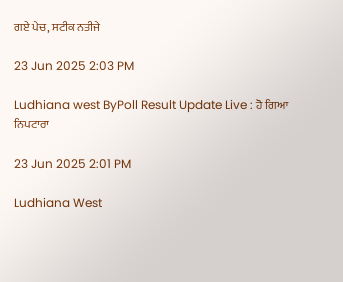ਗਏ ਪੇਚ, ਸਟੀਕ ਨਤੀਜੇ

23 Jun 2025 2:03 PM

Ludhiana west ByPoll Result Update Live : ਹੋ ਗਿਆ ਨਿਪਟਾਰਾ

23 Jun 2025 2:01 PM

Ludhiana West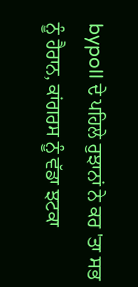bypoll ਦੇ ਪਹਿਲੇ ਰੁਝਾਨਾਂ ਨੇ ਕਰ 'ਤਾ ਸਭ ਨੂੰ ਹੈਰਾਨ, ਕਾਂਗਰਸ ਨੂੰ ਵੱਡਾ ਝਟਕਾ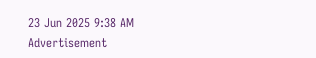23 Jun 2025 9:38 AM
Advertisement